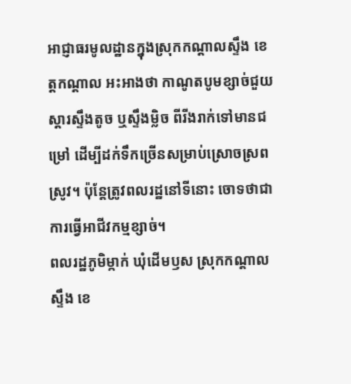អាជ្ញាធរមូលដ្ឋានក្នុងស្រុកកណ្ដាលស្ទឹង ខេត្តកណ្ដាល អះអាងថា កាណូតបូមខ្សាច់ជួយស្ដារស្ទឹងតូច ឬស្ទឹងម្លិច ពីរីងរាក់ទៅមានជម្រៅ ដើម្បីដក់ទឹកច្រើនសម្រាប់ស្រោចស្រពស្រូវ។ ប៉ុន្តែត្រូវពលរដ្ឋនៅទីនោះ ចោទថាជាការធ្វើអាជីវកម្មខ្សាច់។
ពលរដ្ឋភូមិម្កាក់ ឃុំដើមឫស ស្រុកកណ្ដាលស្ទឹង ខេ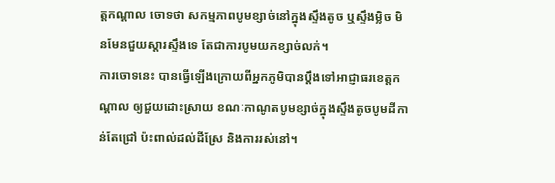ត្តកណ្ដាល ចោទថា សកម្មភាពបូមខ្សាច់នៅក្នុងស្ទឹងតូច ឬស្ទឹងម្លិច មិនមែនជួយស្ដារស្ទឹងទេ តែជាការបូមយកខ្សាច់លក់។
ការចោទនេះ បានធ្វើឡើងក្រោយពីអ្នកភូមិបានប្ដឹងទៅអាជ្ញាធរខេត្តកណ្ដាល ឲ្យជួយដោះស្រាយ ខណៈកាណូតបូមខ្សាច់ក្នុងស្ទឹងតូចបូមដីកាន់តែជ្រៅ ប៉ះពាល់ដល់ដីស្រែ និងការរស់នៅ។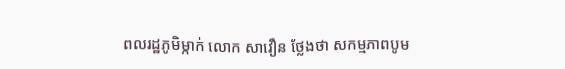ពលរដ្ឋភូមិម្កាក់ លោក សាវឿន ថ្លែងថា សកម្មភាពបូម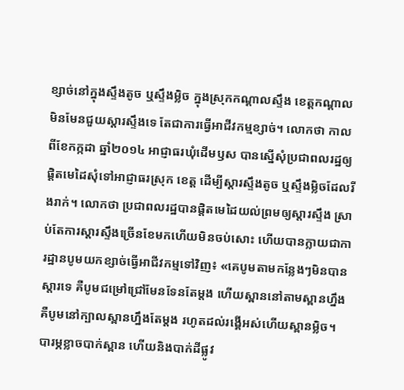ខ្សាច់នៅក្នុងស្ទឹងតូច ឬស្ទឹងម្លិច ក្នុងស្រុកកណ្ដាលស្ទឹង ខេត្តកណ្ដាល មិនមែនជួយស្ដារស្ទឹងទេ តែជាការធ្វើអាជីវកម្មខ្សាច់។ លោកថា កាលពីខែកក្កដា ឆ្នាំ២០១៤ អាជ្ញាធរឃុំដើមឫស បានស្នើសុំប្រជាពលរដ្ឋឲ្យផ្ដិតមេដៃសុំទៅអាជ្ញាធរស្រុក ខេត្ត ដើម្បីស្ដារស្ទឹងតូច ឬស្ទឹងម្លិចដែលរីងរាក់។ លោកថា ប្រជាពលរដ្ឋបានផ្ដិតមេដៃយល់ព្រមឲ្យស្ដារស្ទឹង ស្រាប់តែការស្ដារស្ទឹងច្រើនខែមកហើយមិនចប់សោះ ហើយបានក្លាយជាការដ្ឋានបូមយកខ្សាច់ធ្វើអាជីវកម្មទៅវិញ៖ «គេបូមតាមកន្លែងៗមិនបានស្ដារទេ គឺបូមជម្រៅជ្រៅមែនទែនតែម្តង ហើយស្ពាននៅតាមស្ពានហ្នឹង គឺបូមនៅក្បាលស្ពានហ្នឹងតែម្តង រហូតដល់រង្គើអស់ហើយស្ពានម្លិច។ បារម្ភខ្លាចបាក់ស្ពាន ហើយនិងបាក់ដីផ្លូវ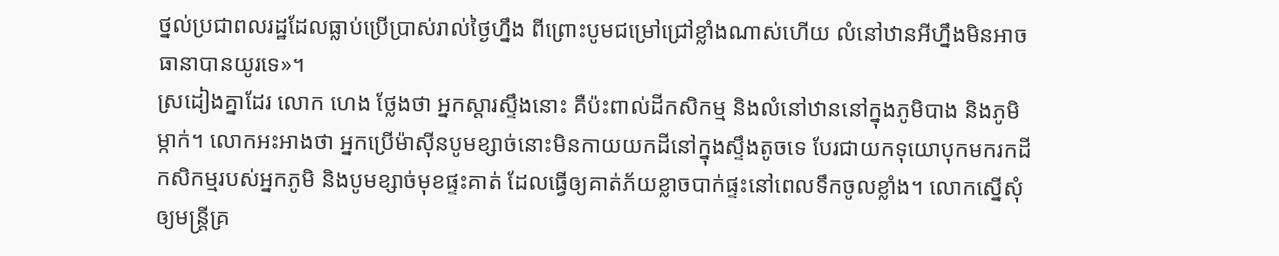ថ្នល់ប្រជាពលរដ្ឋដែលធ្លាប់ប្រើប្រាស់រាល់ថ្ងៃហ្នឹង ពីព្រោះបូមជម្រៅជ្រៅខ្លាំងណាស់ហើយ លំនៅឋានអីហ្នឹងមិនអាចធានាបានយូរទេ»។
ស្រដៀងគ្នាដែរ លោក ហេង ថ្លែងថា អ្នកស្ដារស្ទឹងនោះ គឺប៉ះពាល់ដីកសិកម្ម និងលំនៅឋាននៅក្នុងភូមិបាង និងភូមិម្កាក់។ លោកអះអាងថា អ្នកប្រើម៉ាស៊ីនបូមខ្សាច់នោះមិនកាយយកដីនៅក្នុងស្ទឹងតូចទេ បែរជាយកទុយោបុកមករកដីកសិកម្មរបស់អ្នកភូមិ និងបូមខ្សាច់មុខផ្ទះគាត់ ដែលធ្វើឲ្យគាត់ភ័យខ្លាចបាក់ផ្ទះនៅពេលទឹកចូលខ្លាំង។ លោកស្នើសុំឲ្យមន្ត្រីគ្រ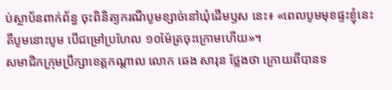ប់ស្ថាប័នពាក់ព័ន្ធ ចុះពិនិត្យករណីបូមខ្សាច់នៅឃុំដើមឫស នេះ៖ «ពេលបូមមុខផ្ទះខ្ញុំនេះ គឺបូមនោះបូម បើជម្រៅប្រហែល ១០ម៉ែត្រចុះក្រោមហើយ»។
សមាជិកក្រុមប្រឹក្សាខេត្តកណ្ដាល លោក ឆេង សារុន ថ្លែងថា ក្រោយពីបានទ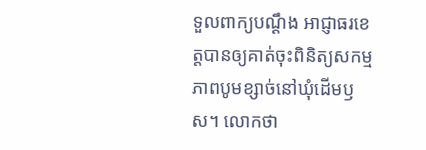ទួលពាក្យបណ្ដឹង អាជ្ញាធរខេត្តបានឲ្យគាត់ចុះពិនិត្យសកម្មភាពបូមខ្សាច់នៅឃុំដើមឫស។ លោកថា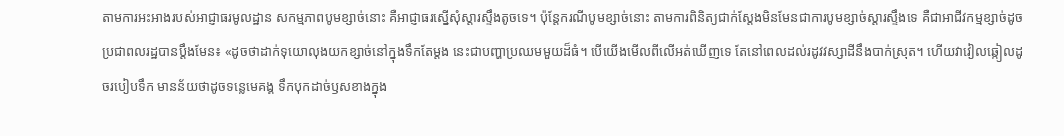តាមការអះអាងរបស់អាជ្ញាធរមូលដ្ឋាន សកម្មភាពបូមខ្សាច់នោះ គឺអាជ្ញាធរស្នើសុំស្ដារស្ទឹងតូចទេ។ ប៉ុន្តែករណីបូមខ្សាច់នោះ តាមការពិនិត្យជាក់ស្តែងមិនមែនជាការបូមខ្សាច់ស្ដារស្ទឹងទេ គឺជាអាជីវកម្មខ្សាច់ដូចប្រជាពលរដ្ឋបានប្ដឹងមែន៖ «ដូចថាដាក់ទុយោលុងយកខ្សាច់នៅក្នុងទឹកតែម្តង នេះជាបញ្ហាប្រឈមមួយដ៏ធំ។ បើយើងមើលពីលើអត់ឃើញទេ តែនៅពេលដល់រដូវវស្សាដីនឹងបាក់ស្រុត។ ហើយវាវៀលឆ្កៀលដូចរបៀបទឹក មានន័យថាដូចទន្លេមេគង្គ ទឹកបុកដាច់ឫសខាងក្នុង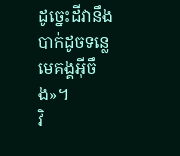ដូច្នេះដីវានឹងបាក់ដូចទន្លេមេគង្គអ៊ីចឹង»។
វិ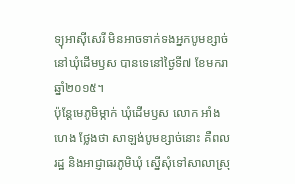ទ្យុអាស៊ីសេរី មិនអាចទាក់ទងអ្នកបូមខ្សាច់នៅឃុំដើមឫស បានទេនៅថ្ងៃទី៧ ខែមករា ឆ្នាំ២០១៥។
ប៉ុន្តែមេភូមិម្កាក់ ឃុំដើមឫស លោក អាំង ហេង ថ្លែងថា សាឡង់បូមខ្សាច់នោះ គឺពលរដ្ឋ និងអាជ្ញាធរភូមិឃុំ ស្នើសុំទៅសាលាស្រុ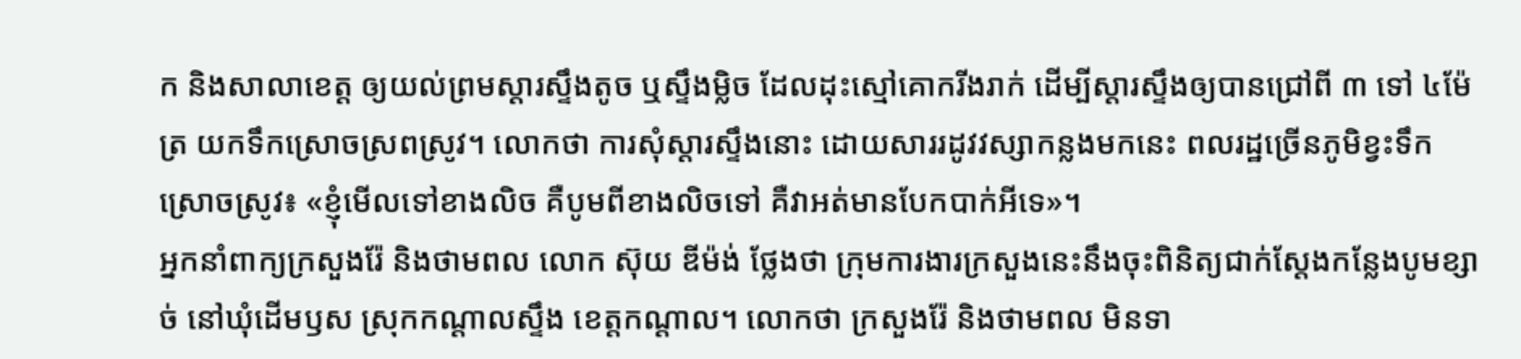ក និងសាលាខេត្ត ឲ្យយល់ព្រមស្ដារស្ទឹងតូច ឬស្ទឹងម្លិច ដែលដុះស្មៅគោករីងរាក់ ដើម្បីស្ដារស្ទឹងឲ្យបានជ្រៅពី ៣ ទៅ ៤ម៉ែត្រ យកទឹកស្រោចស្រពស្រូវ។ លោកថា ការសុំស្ដារស្ទឹងនោះ ដោយសាររដូវវស្សាកន្លងមកនេះ ពលរដ្ឋច្រើនភូមិខ្វះទឹកស្រោចស្រូវ៖ «ខ្ញុំមើលទៅខាងលិច គឺបូមពីខាងលិចទៅ គឺវាអត់មានបែកបាក់អីទេ»។
អ្នកនាំពាក្យក្រសួងរ៉ែ និងថាមពល លោក ស៊ុយ ឌីម៉ង់ ថ្លែងថា ក្រុមការងារក្រសួងនេះនឹងចុះពិនិត្យជាក់ស្តែងកន្លែងបូមខ្សាច់ នៅឃុំដើមឫស ស្រុកកណ្ដាលស្ទឹង ខេត្តកណ្ដាល។ លោកថា ក្រសួងរ៉ែ និងថាមពល មិនទា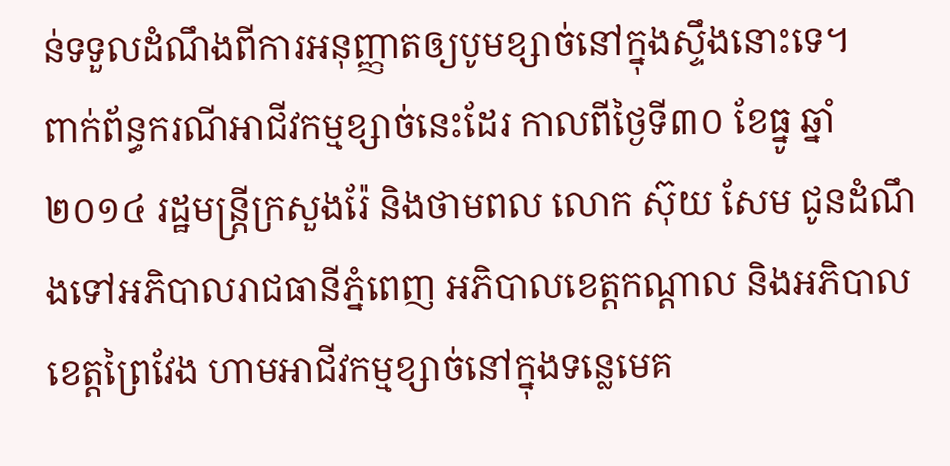ន់ទទួលដំណឹងពីការអនុញ្ញាតឲ្យបូមខ្សាច់នៅក្នុងស្ទឹងនោះទេ។
ពាក់ព័ន្ធករណីអាជីវកម្មខ្សាច់នេះដែរ កាលពីថ្ងៃទី៣០ ខែធ្នូ ឆ្នាំ២០១៤ រដ្ឋមន្ត្រីក្រសួងរ៉ែ និងថាមពល លោក ស៊ុយ សែម ជូនដំណឹងទៅអភិបាលរាជធានីភ្នំពេញ អភិបាលខេត្តកណ្ដាល និងអភិបាលខេត្តព្រៃវែង ហាមអាជីវកម្មខ្សាច់នៅក្នុងទន្លេមេគ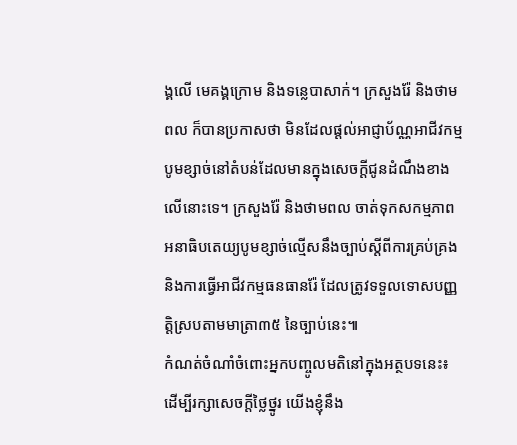ង្គលើ មេគង្គក្រោម និងទន្លេបាសាក់។ ក្រសួងរ៉ែ និងថាមពល ក៏បានប្រកាសថា មិនដែលផ្តល់អាជ្ញាប័ណ្ណអាជីវកម្មបូមខ្សាច់នៅតំបន់ដែលមានក្នុងសេចក្តីជូនដំណឹងខាងលើនោះទេ។ ក្រសួងរ៉ែ និងថាមពល ចាត់ទុកសកម្មភាពអនាធិបតេយ្យបូមខ្សាច់ល្មើសនឹងច្បាប់ស្ដីពីការគ្រប់គ្រង និងការធ្វើអាជីវកម្មធនធានរ៉ែ ដែលត្រូវទទួលទោសបញ្ញត្តិស្របតាមមាត្រា៣៥ នៃច្បាប់នេះ៕
កំណត់ចំណាំចំពោះអ្នកបញ្ចូលមតិនៅក្នុងអត្ថបទនេះ៖
ដើម្បីរក្សាសេចក្ដីថ្លៃថ្នូរ យើងខ្ញុំនឹង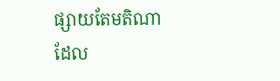ផ្សាយតែមតិណា ដែល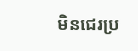មិនជេរប្រ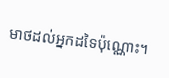មាថដល់អ្នកដទៃប៉ុណ្ណោះ។